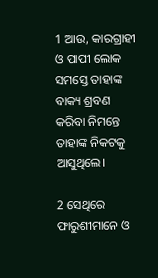1 ଆଉ, କାରଗ୍ରାହୀ ଓ ପାପୀ ଲୋକ ସମସ୍ତେ ତାହାଙ୍କ ବାକ୍ୟ ଶ୍ରବଣ କରିବା ନିମନ୍ତେ ତାହାଙ୍କ ନିକଟକୁ ଆସୁଥିଲେ।

2 ସେଥିରେ ଫାରୁଶୀମାନେ ଓ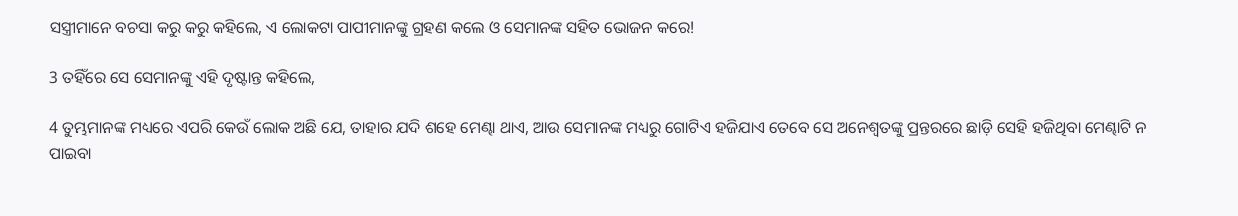ସସ୍ତ୍ରୀମାନେ ବଚସା କରୁ କରୁ କହିଲେ, ଏ ଲୋକଟା ପାପୀମାନଙ୍କୁ ଗ୍ରହଣ କଲେ ଓ ସେମାନଙ୍କ ସହିତ ଭୋଜନ କରେ!

3 ତହିଁରେ ସେ ସେମାନଙ୍କୁ ଏହି ଦୃଷ୍ଟାନ୍ତ କହିଲେ,

4 ତୁମ୍ଭମାନଙ୍କ ମଧ୍ୟରେ ଏପରି କେଉଁ ଲୋକ ଅଛି ଯେ, ତାହାର ଯଦି ଶହେ ମେଣ୍ଢା ଥାଏ, ଆଉ ସେମାନଙ୍କ ମଧ୍ୟରୁ ଗୋଟିଏ ହଜିଯାଏ ତେବେ ସେ ଅନେଶ୍ୱତଙ୍କୁ ପ୍ରନ୍ତରରେ ଛାଡ଼ି ସେହି ହଜିଥିବା ମେଣ୍ଢାଟି ନ ପାଇବା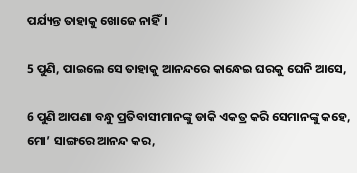ପର୍ଯ୍ୟନ୍ତ ତାହାକୁ ଖୋଜେ ନାହିଁ।

5 ପୁଣି, ପାଇଲେ ସେ ତାହାକୁ ଆନନ୍ଦରେ କାନ୍ଧେଇ ଘରକୁ ଘେନି ଆସେ,

6 ପୁଣି ଆପଣା ବନ୍ଧୁ ପ୍ରତିବାସୀମାନଙ୍କୁ ଡାକି ଏକତ୍ର କରି ସେମାନଙ୍କୁ କହେ, ମୋ’ ସାଙ୍ଗରେ ଆନନ୍ଦ କର,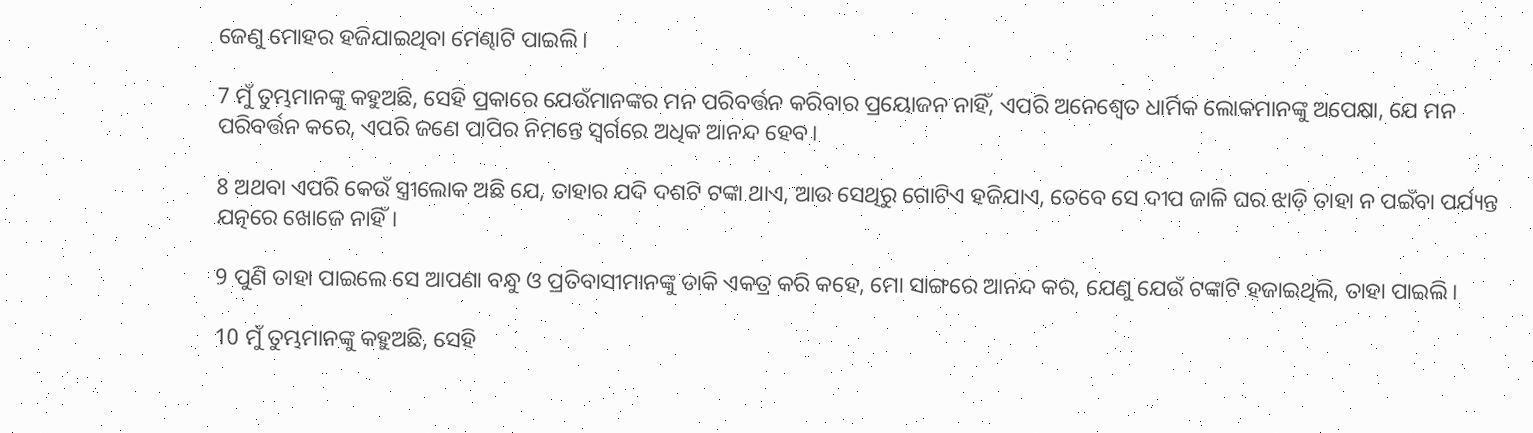ଜେଣୁ ମୋହର ହଜିଯାଇଥିବା ମେଣ୍ଢାଟି ପାଇଲି।

7 ମୁଁ ତୁମ୍ଭମାନଙ୍କୁ କହୁଅଛି, ସେହି ପ୍ରକାରେ ଯେଉଁମାନଙ୍କର ମନ ପରିବର୍ତ୍ତନ କରିବାର ପ୍ରୟୋଜନ ନାହିଁ, ଏପରି ଅନେଶ୍ୱେତ ଧାର୍ମିକ ଲୋକମାନଙ୍କୁ ଅପେକ୍ଷା, ଯେ ମନ ପରିବର୍ତ୍ତନ କରେ, ଏପରି ଜଣେ ପାପିର ନିମନ୍ତେ ସ୍ୱର୍ଗରେ ଅଧିକ ଆନନ୍ଦ ହେବ।

8 ଅଥବା ଏପରି କେଉଁ ସ୍ତ୍ରୀଲୋକ ଅଛି ଯେ, ତାହାର ଯଦି ଦଶଟି ଟଙ୍କା ଥାଏ, ଆଉ ସେଥିରୁ ଗୋଟିଏ ହଜିଯାଏ, ତେବେ ସେ ଦୀପ ଜାଳି ଘର ଝାଡ଼ି ତାହା ନ ପଇଁବା ପର୍ଯ୍ୟନ୍ତ ଯତ୍ନରେ ଖୋଜେ ନାହିଁ।

9 ପୁଣି ତାହା ପାଇଲେ ସେ ଆପଣା ବନ୍ଧୁ ଓ ପ୍ରତିବାସୀମାନଙ୍କୁ ଡାକି ଏକତ୍ର କରି କହେ, ମୋ ସାଙ୍ଗରେ ଆନନ୍ଦ କର, ଯେଣୁ ଯେଉଁ ଟଙ୍କାଟି ହଜାଇଥିଲି, ତାହା ପାଇଲି।

10 ମୁଁ ତୁମ୍ଭମାନଙ୍କୁ କହୁଅଛି, ସେହି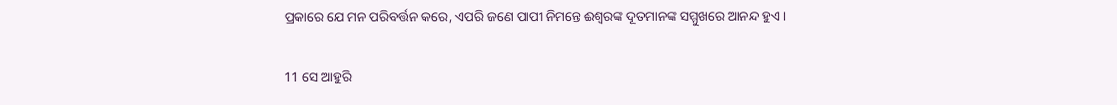ପ୍ରକାରେ ଯେ ମନ ପରିବର୍ତ୍ତନ କରେ, ଏପରି ଜଣେ ପାପୀ ନିମନ୍ତେ ଈଶ୍ୱରଙ୍କ ଦୂତମାନଙ୍କ ସମ୍ମୁଖରେ ଆନନ୍ଦ ହୁଏ।

11 ସେ ଆହୁରି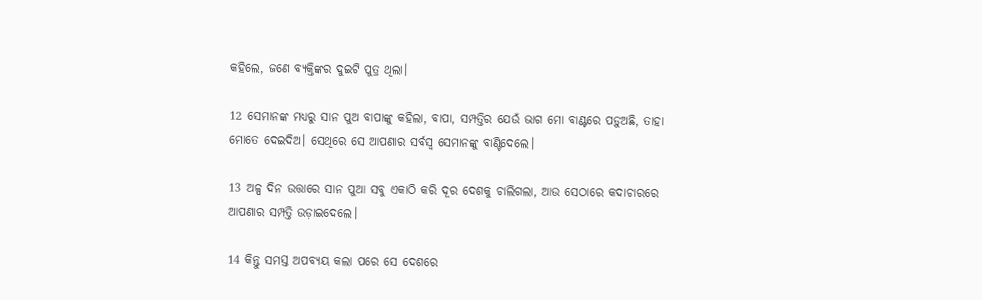କହିଲେ, ଜଣେ ବ୍ୟକ୍ତିଙ୍କର ଦୁଇଟି ପୁତ୍ର ଥିଲା।

12 ସେମାନଙ୍କ ମଧ୍ୟରୁ ସାନ ପୁଅ ବାପାଙ୍କୁ କହିଲା, ବାପା, ସମ୍ପତ୍ତିର ଯେଉଁ ଭାଗ ମୋ ବାଣ୍ଟରେ ପଡ଼ୁଅଛି, ତାହା ମୋତେ ଦେଇଦିଅ। ସେଥିରେ ସେ ଆପଣାର ସର୍ବସ୍ୱ ସେମାନଙ୍କୁ ବାଣ୍ଟିଦେଲେ।

13 ଅଳ୍ପ ଦିନ ଉତ୍ତାରେ ସାନ ପୁଆ ସବୁ ଏକାଠି କରି ଦୂର ଦେଶକୁ ଚାଲିଗଲା, ଆଉ ସେଠାରେ କଦାଚାରରେ ଆପଣାର ସମ୍ପତ୍ତି ଉଡ଼ାଇଦେଲେ।

14 କିନ୍ତୁ ସମସ୍ତ ଅପବ୍ୟୟ କଲା ପରେ ସେ ଦେଶରେ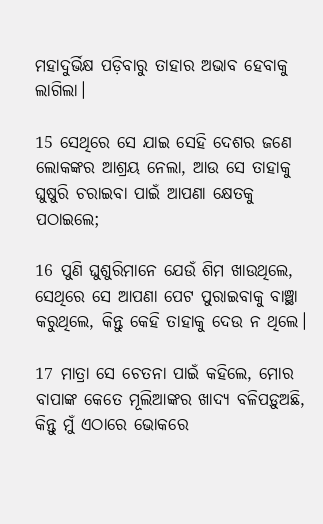ମହାଦୁର୍ଭିକ୍ଷ ପଡ଼ିବାରୁ ତାହାର ଅଭାବ ହେବାକୁ ଲାଗିଲା।

15 ସେଥିରେ ସେ ଯାଇ ସେହି ଦେଶର ଜଣେ ଲୋକଙ୍କର ଆଶ୍ରୟ ନେଲା, ଆଉ ସେ ତାହାକୁ ଘୁଷୁରି ଚରାଇବା ପାଇଁ ଆପଣା କ୍ଷେତକୁ ପଠାଇଲେ;

16 ପୁଣି ଘୁଶୁରିମାନେ ଯେଉଁ ଶିମ ଖାଉଥିଲେ, ସେଥିରେ ସେ ଆପଣା ପେଟ ପୁରାଇବାକୁ ବାଞ୍ଛା କରୁଥିଲେ, କିନ୍ତୁ କେହି ତାହାକୁ ଦେଉ ନ ଥିଲେ।

17 ମାତ୍ରା ସେ ଚେତନା ପାଇଁ କହିଲେ, ମୋର ବାପାଙ୍କ କେତେ ମୂଲିଆଙ୍କର ଖାଦ୍ୟ ବଳିପଡ଼ୁଅଛି, କିନ୍ତୁ ମୁଁ ଏଠାରେ ଭୋକରେ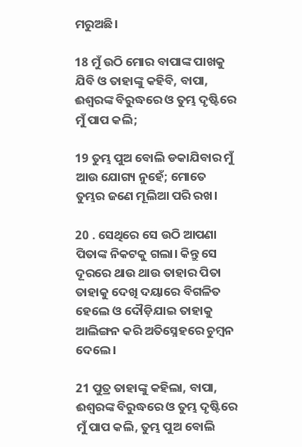ମରୁଅଛି।

18 ମୁଁ ଉଠି ମୋର ବାପାଙ୍କ ପାଖକୁ ଯିବି ଓ ତାହାଙ୍କୁ କହିବି, ବାପା, ଈଶ୍ୱରଙ୍କ ବିରୁଦ୍ଧରେ ଓ ତୁମ୍ଭ ଦୃଷ୍ଟିରେ ମୁଁ ପାପ କଲି;

19 ତୁମ୍ଭ ପୁଅ ବୋଲି ଡକାଯିବାର ମୁଁ ଆଉ ଯୋଗ୍ୟ ନୁହେଁ; ମୋତେ ତୁମ୍ଭର ଜଣେ ମୂଲିଆ ପରି ରଖ।

20 . ସେଥିରେ ସେ ଉଠି ଆପଣା ପିତାଙ୍କ ନିକଟକୁ ଗଲା। କିନ୍ତୁ ସେ ଦୂରରେ ଥାଉ ଥାଉ ତାହାର ପିତା ତାହାକୁ ଦେଖି ଦୟାରେ ବିଗଳିତ ହେଲେ ଓ ଦୌଡ଼ିଯାଇ ତାହାକୁ ଆଲିଙ୍ଗନ କରି ଅତିସ୍ନେହରେ ଚୁମ୍ବନ ଦେଲେ।

21 ପୁତ୍ର ତାହାଙ୍କୁ କହିଲା, ବାପା, ଈଶ୍ୱରଙ୍କ ବିରୁଦ୍ଧରେ ଓ ତୁମ୍ଭ ଦୃଷ୍ଟିରେ ମୁଁ ପାପ କଲି, ତୁମ୍ଭ ପୁଅ ବୋଲି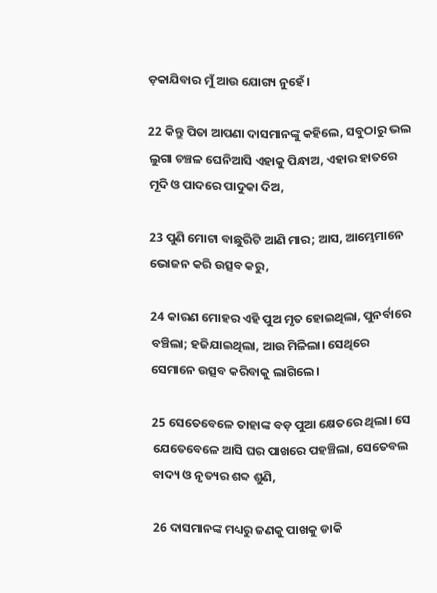ଡ଼କାଯିବାର ମୁଁ ଆଉ ଯୋଗ୍ୟ ନୁହେଁ।

22 କିନ୍ତୁ ପିତା ଆପଣା ଦାସମାନଙ୍କୁ କହିଲେ, ସବୁଠାରୁ ଭଲ ଲୁଗା ଚଞ୍ଚଳ ଘେନିଆସି ଏହାକୁ ପିନ୍ଧାଅ, ଏହାର ହାତରେ ମୂଦି ଓ ପାଦରେ ପାଦୁକା ଦିଅ,

23 ପୁଣି ମୋଟା ବାଛୁରିଟି ଆଣି ମାର; ଆସ, ଆମ୍ଭେମାନେ ଭୋଜନ କରି ଉତ୍ସବ କରୁ,

24 କାରଣ ମୋହର ଏହି ପୁଅ ମୃତ ହୋଇଥିଲା, ପୁନର୍ବାରେ ବଞ୍ଚିଲା; ହଜିଯାଇଥିଲା, ଆଉ ମିଳିଲା। ସେଥିରେ ସେମାନେ ଉତ୍ସବ କରିବାକୁ ଲାଗିଲେ।

25 ସେତେବେଳେ ତାହାଙ୍କ ବଡ଼ ପୁଆ କ୍ଷେତରେ ଥିଲା। ସେ ଯେତେବେଳେ ଆସି ଘର ପାଖରେ ପହଞ୍ଚିଲା, ସେତେବଲ ବାଦ୍ୟ ଓ ନୃତ୍ୟର ଶବ୍ଦ ଶୁଣି,

26 ଦାସମାନଙ୍କ ମଧ୍ୟରୁ ଜଣକୁ ପାଖକୁ ଡାକି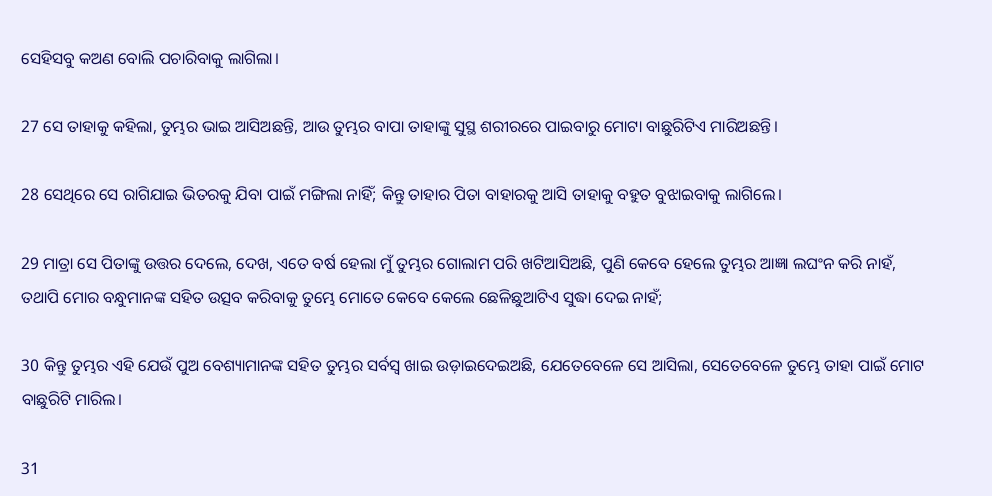ସେହିସବୁ କଅଣ ବୋଲି ପଚାରିବାକୁ ଲାଗିଲା।

27 ସେ ତାହାକୁ କହିଲା, ତୁମ୍ଭର ଭାଇ ଆସିଅଛନ୍ତି, ଆଉ ତୁମ୍ଭର ବାପା ତାହାଙ୍କୁ ସୁସ୍ଥ ଶରୀରରେ ପାଇବାରୁ ମୋଟା ବାଛୁରିଟିଏ ମାରିଅଛନ୍ତି।

28 ସେଥିରେ ସେ ରାଗିଯାଇ ଭିତରକୁ ଯିବା ପାଇଁ ମଙ୍ଗିଲା ନାହିଁ; କିନ୍ତୁ ତାହାର ପିତା ବାହାରକୁ ଆସି ତାହାକୁ ବହୁତ ବୁଝାଇବାକୁ ଲାଗିଲେ।

29 ମାତ୍ରା ସେ ପିତାଙ୍କୁ ଉତ୍ତର ଦେଲେ, ଦେଖ, ଏତେ ବର୍ଷ ହେଲା ମୁଁ ତୁମ୍ଭର ଗୋଲାମ ପରି ଖଟିଆସିଅଛି, ପୁଣି କେବେ ହେଲେ ତୁମ୍ଭର ଆଜ୍ଞା ଲଘଂନ କରି ନାହଁ, ତଥାପି ମୋର ବନ୍ଧୁମାନଙ୍କ ସହିତ ଉତ୍ସବ କରିବାକୁ ତୁମ୍ଭେ ମୋତେ କେବେ କେଲେ ଛେଳିଛୁଆଟିଏ ସୁଦ୍ଧା ଦେଇ ନାହଁ;

30 କିନ୍ତୁ ତୁମ୍ଭର ଏହି ଯେଉଁ ପୁଅ ବେଶ୍ୟାମାନଙ୍କ ସହିତ ତୁମ୍ଭର ସର୍ବସ୍ୱ ଖାଇ ଉଡ଼ାଇଦେଇଅଛି, ଯେତେବେଳେ ସେ ଆସିଲା, ସେତେବେଳେ ତୁମ୍ଭେ ତାହା ପାଇଁ ମୋଟ ବାଛୁରିଟି ମାରିଲ।

31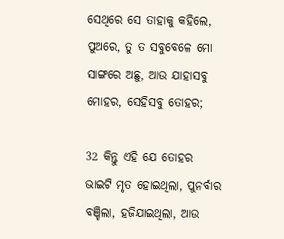ସେଥିରେ ସେ ତାହାକୁ କହିଲେ, ପୁଅରେ, ତୁ ତ ସବୁବେଳେ ମୋ ସାଙ୍ଗରେ ଅଛୁ, ଆଉ ଯାହାସବୁ ମୋହର, ସେହିସବୁ ତୋହର;

32 କିନ୍ତୁ ଏହି ଯେ ତୋହର ଭାଇଟି ମୃତ ହୋଇଥିଲା, ପୁନର୍ବାର ବଞ୍ଚିଲା, ହଜିଯାଇଥିଲା, ଆଉ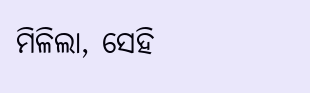ମିଳିଲା, ସେହି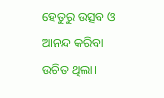ହେତୁରୁ ଉତ୍ସବ ଓ ଆନନ୍ଦ କରିବା ଉଚିତ ଥିଲା।